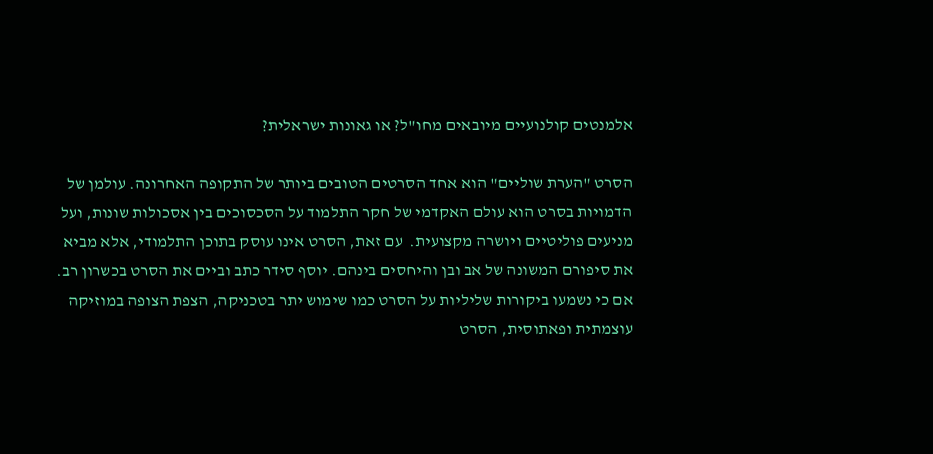אלמנטים קולנועיים מיובאים מחו"ל? או גאונות ישראלית?

הסרט "הערת שוליים" הוא אחד הסרטים הטובים ביותר של התקופה האחרונה. עולמן של הדמויות בסרט הוא עולם האקדמי של חקר התלמוד על הסכסוכים בין אסכולות שונות, ועל מניעים פוליטיים ויושרה מקצועית.  עם זאת, הסרט אינו עוסק בתוכן התלמודי, אלא מביא את סיפורם המשונה של אב ובן והיחסים בינהם. יוסף סידר כתב וביים את הסרט בכשרון רב. אם כי נשמעו ביקורות שליליות על הסרט כמו שימוש יתר בטכניקה, הצפת הצופה במוזיקה עוצמתית ופאתוסית, הסרט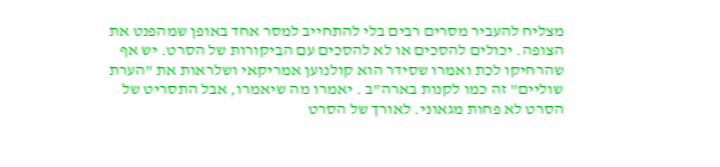מצליח להעביר מסרים רבים בלי להתחייב למסר אחד באופן שמהפנט את הצופה. יכולים להסכים או לא להסכים עם הביקורות של הסרט. יש אף שהרחיקו לכת ואמרו שסידר הוא קולנוען אמריקאי ושלראות את "הערת שוליים" זה כמו לקנות בארה"ב . יאמרו מה שיאמרו, אבל התסריט של הסרט לא פחות מגאוני. לאורך של הסרט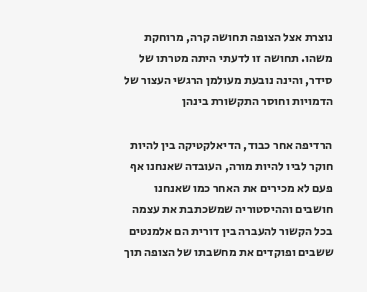נוצרת אצל הצופה תחושה קרה, מרוחקת משהו. תחושה זו לדעתי היתה מטרתו של סידר, והינה נובעת מעולמן הרגשי העצור של הדמויות וחוסר התקשורת בינהן

הרדיפה אחר כבוד, הדיאלקטיקה בין להיות חוקר לביו להיות מורה, העובדה שאנחנו אף פעם לא מכירים את האחר כמו שאנחנו חושבים וההיסטוריה שמשכתבת את עצמה בכל הקשור להעברה בין דורית הם אלמנטים ששבים ופוקדים את מחשבתו של הצופה תוך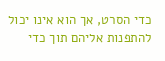כדי הסרט, אך הוא אינו יכול להתפנות אליהם תוך כדי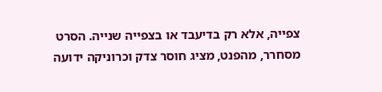צפייה, אלא רק בדיעבד או בצפייה שנייה. הסרט מסחרר, מהפנט, מציג חוסר צדק וכרוניקה ידועה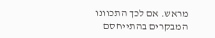מראש. אם לכך התכוונו המבקרים בהתייחסם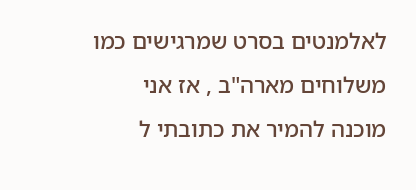לאלמנטים בסרט שמרגישים כמו משלוחים מארה"ב , אז אני מוכנה להמיר את כתובתי ל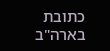כתובת בארה"ב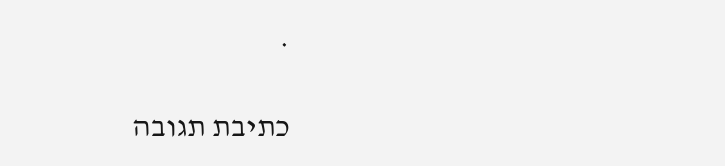.

כתיבת תגובה